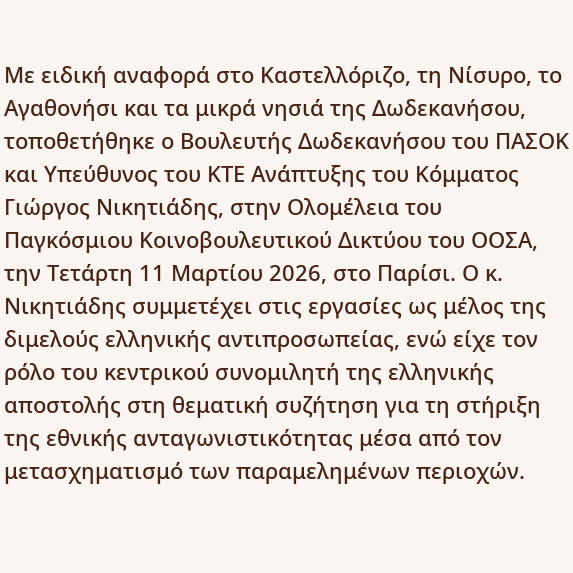Με ειδική αναφορά στο Καστελλόριζο, τη Νίσυρο, το Αγαθονήσι και τα μικρά νησιά της Δωδεκανήσου, τοποθετήθηκε ο Βουλευτής Δωδεκανήσου του ΠΑΣΟΚ και Υπεύθυνος του ΚΤΕ Ανάπτυξης του Κόμματος Γιώργος Νικητιάδης, στην Ολομέλεια του Παγκόσμιου Κοινοβουλευτικού Δικτύου του ΟΟΣΑ, την Τετάρτη 11 Μαρτίου 2026, στο Παρίσι. Ο κ. Νικητιάδης συμμετέχει στις εργασίες ως μέλος της διμελούς ελληνικής αντιπροσωπείας, ενώ είχε τον ρόλο του κεντρικού συνομιλητή της ελληνικής αποστολής στη θεματική συζήτηση για τη στήριξη της εθνικής ανταγωνιστικότητας μέσα από τον μετασχηματισμό των παραμελημένων περιοχών.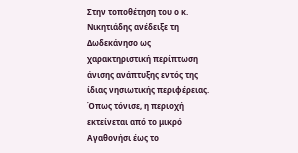Στην τοποθέτηση του ο κ. Νικητιάδης ανέδειξε τη Δωδεκάνησο ως χαρακτηριστική περίπτωση άνισης ανάπτυξης εντός της ίδιας νησιωτικής περιφέρειας. Όπως τόνισε, η περιοχή εκτείνεται από το μικρό Αγαθονήσι έως το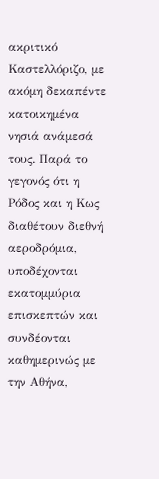ακριτικό Καστελλόριζο, με ακόμη δεκαπέντε κατοικημένα νησιά ανάμεσά τους. Παρά το γεγονός ότι η Ρόδος και η Κως διαθέτουν διεθνή αεροδρόμια, υποδέχονται εκατομμύρια επισκεπτών και συνδέονται καθημερινώς με την Αθήνα,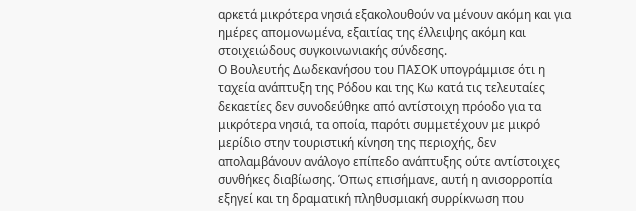αρκετά μικρότερα νησιά εξακολουθούν να μένουν ακόμη και για ημέρες απομονωμένα, εξαιτίας της έλλειψης ακόμη και στοιχειώδους συγκοινωνιακής σύνδεσης.
Ο Βουλευτής Δωδεκανήσου του ΠΑΣΟΚ υπογράμμισε ότι η ταχεία ανάπτυξη της Ρόδου και της Κω κατά τις τελευταίες δεκαετίες δεν συνοδεύθηκε από αντίστοιχη πρόοδο για τα μικρότερα νησιά, τα οποία, παρότι συμμετέχουν με μικρό μερίδιο στην τουριστική κίνηση της περιοχής, δεν απολαμβάνουν ανάλογο επίπεδο ανάπτυξης ούτε αντίστοιχες συνθήκες διαβίωσης. Όπως επισήμανε, αυτή η ανισορροπία εξηγεί και τη δραματική πληθυσμιακή συρρίκνωση που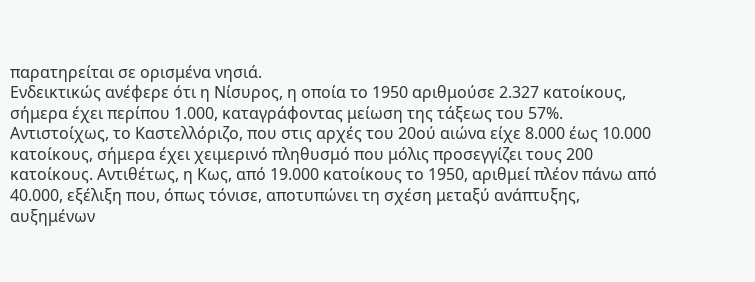παρατηρείται σε ορισμένα νησιά.
Ενδεικτικώς ανέφερε ότι η Νίσυρος, η οποία το 1950 αριθμούσε 2.327 κατοίκους, σήμερα έχει περίπου 1.000, καταγράφοντας μείωση της τάξεως του 57%. Αντιστοίχως, το Καστελλόριζο, που στις αρχές του 20ού αιώνα είχε 8.000 έως 10.000 κατοίκους, σήμερα έχει χειμερινό πληθυσμό που μόλις προσεγγίζει τους 200 κατοίκους. Αντιθέτως, η Κως, από 19.000 κατοίκους το 1950, αριθμεί πλέον πάνω από 40.000, εξέλιξη που, όπως τόνισε, αποτυπώνει τη σχέση μεταξύ ανάπτυξης, αυξημένων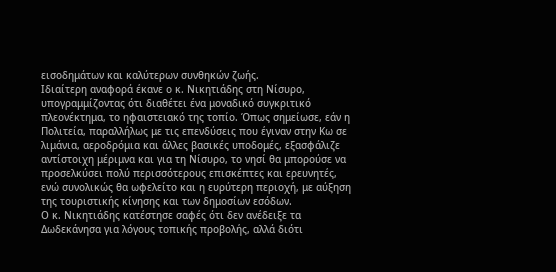εισοδημάτων και καλύτερων συνθηκών ζωής.
Ιδιαίτερη αναφορά έκανε ο κ. Νικητιάδης στη Νίσυρο, υπογραμμίζοντας ότι διαθέτει ένα μοναδικό συγκριτικό πλεονέκτημα, το ηφαιστειακό της τοπίο. Όπως σημείωσε, εάν η Πολιτεία, παραλλήλως με τις επενδύσεις που έγιναν στην Κω σε λιμάνια, αεροδρόμια και άλλες βασικές υποδομές, εξασφάλιζε αντίστοιχη μέριμνα και για τη Νίσυρο, το νησί θα μπορούσε να προσελκύσει πολύ περισσότερους επισκέπτες και ερευνητές, ενώ συνολικώς θα ωφελείτο και η ευρύτερη περιοχή, με αύξηση της τουριστικής κίνησης και των δημοσίων εσόδων.
Ο κ. Νικητιάδης κατέστησε σαφές ότι δεν ανέδειξε τα Δωδεκάνησα για λόγους τοπικής προβολής, αλλά διότι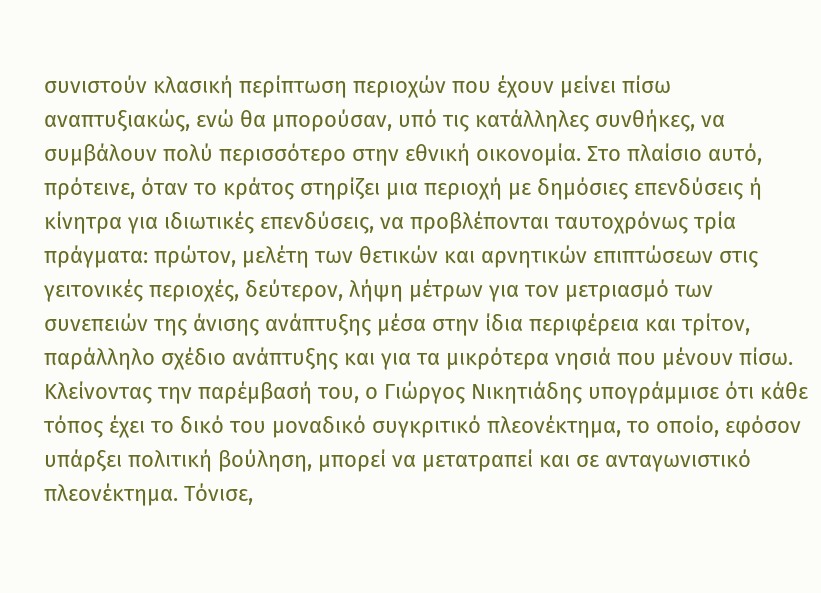συνιστούν κλασική περίπτωση περιοχών που έχουν μείνει πίσω αναπτυξιακώς, ενώ θα μπορούσαν, υπό τις κατάλληλες συνθήκες, να συμβάλουν πολύ περισσότερο στην εθνική οικονομία. Στο πλαίσιο αυτό, πρότεινε, όταν το κράτος στηρίζει μια περιοχή με δημόσιες επενδύσεις ή κίνητρα για ιδιωτικές επενδύσεις, να προβλέπονται ταυτοχρόνως τρία πράγματα: πρώτον, μελέτη των θετικών και αρνητικών επιπτώσεων στις γειτονικές περιοχές, δεύτερον, λήψη μέτρων για τον μετριασμό των συνεπειών της άνισης ανάπτυξης μέσα στην ίδια περιφέρεια και τρίτον, παράλληλο σχέδιο ανάπτυξης και για τα μικρότερα νησιά που μένουν πίσω.
Κλείνοντας την παρέμβασή του, ο Γιώργος Νικητιάδης υπογράμμισε ότι κάθε τόπος έχει το δικό του μοναδικό συγκριτικό πλεονέκτημα, το οποίο, εφόσον υπάρξει πολιτική βούληση, μπορεί να μετατραπεί και σε ανταγωνιστικό πλεονέκτημα. Τόνισε,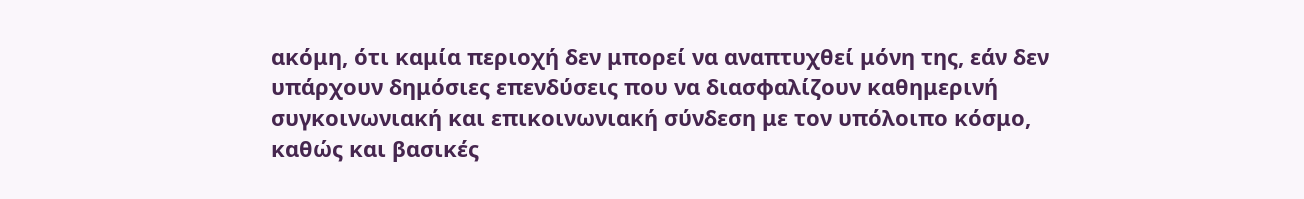ακόμη, ότι καμία περιοχή δεν μπορεί να αναπτυχθεί μόνη της, εάν δεν υπάρχουν δημόσιες επενδύσεις που να διασφαλίζουν καθημερινή συγκοινωνιακή και επικοινωνιακή σύνδεση με τον υπόλοιπο κόσμο, καθώς και βασικές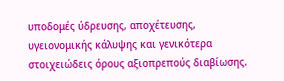υποδομές ύδρευσης, αποχέτευσης, υγειονομικής κάλυψης και γενικότερα στοιχειώδεις όρους αξιοπρεπούς διαβίωσης.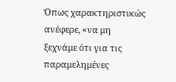Όπως χαρακτηριστικώς ανέφερε, «να μη ξεχνάμε ότι για τις παραμελημένες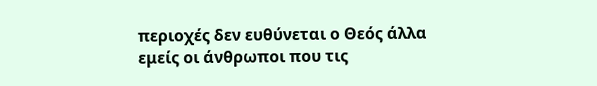περιοχές δεν ευθύνεται ο Θεός άλλα εμείς οι άνθρωποι που τις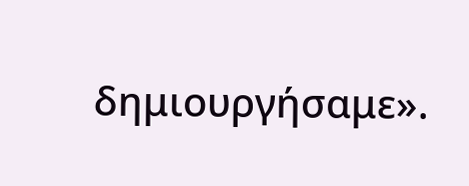δημιουργήσαμε».